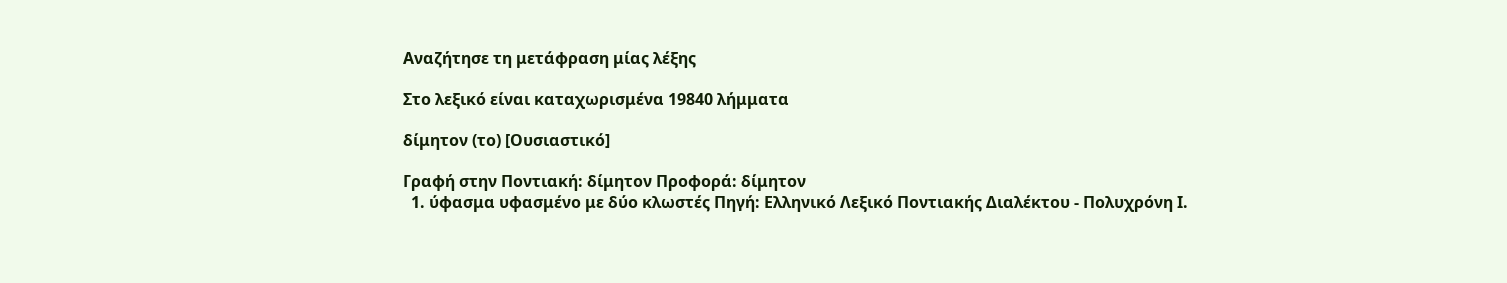Αναζήτησε τη μετάφραση μίας λέξης

Στο λεξικό είναι καταχωρισμένα 19840 λήμματα

δίμητον (το) [Ουσιαστικό]

Γραφή στην Ποντιακή: δίμητον Προφορά: δίμητον
  1. ύφασμα υφασμένο με δύο κλωστές Πηγή: Ελληνικό Λεξικό Ποντιακής Διαλέκτου - Πολυχρόνη Ι.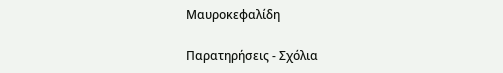Μαυροκεφαλίδη

Παρατηρήσεις - Σχόλια